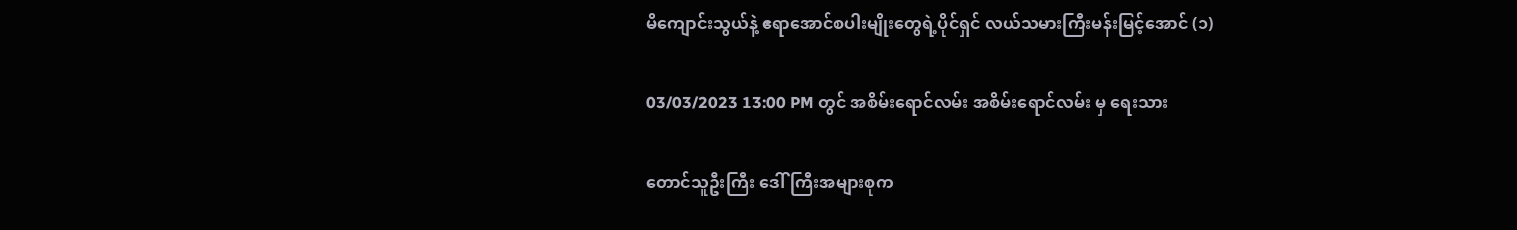မိကျောင်းသွယ်နဲ့ ဧရာအောင်စပါးမျိုးတွေရဲ့ပိုင်ရှင် လယ်သမားကြီးမန်းမြင့်အောင် (၁)

03/03/2023 13:00 PM တွင် အစိမ်းရောင်လမ်း အစိမ်းရောင်လမ်း မှ ရေးသား

တောင်သူဦးကြီး ဒေါ်ကြီးအများစုက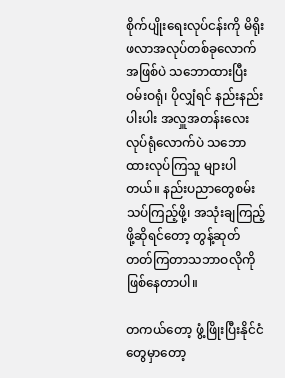စိုက်ပျိုးရေးလုပ်ငန်းကို မိရိုးဖလာအလုပ်တစ်ခုလောက်အဖြစ်ပဲ သဘောထားပြီး ဝမ်းဝရုံ၊ ပိုလျှံရင် နည်းနည်းပါးပါး အလှူအတန်းလေးလုပ်ရုံလောက်ပဲ သဘောထားလုပ်ကြသူ များပါတယ်။ နည်းပညာတွေစမ်းသပ်ကြည့်ဖို့၊ အသုံးချကြည့်ဖို့ဆိုရင်တော့ တွန့်ဆုတ်တတ်ကြတာသဘာဝလိုကို ဖြစ်နေတာပါ။

တကယ်တော့ ဖွံ့ဖြိုးပြီးနိုင်ငံတွေမှာတော့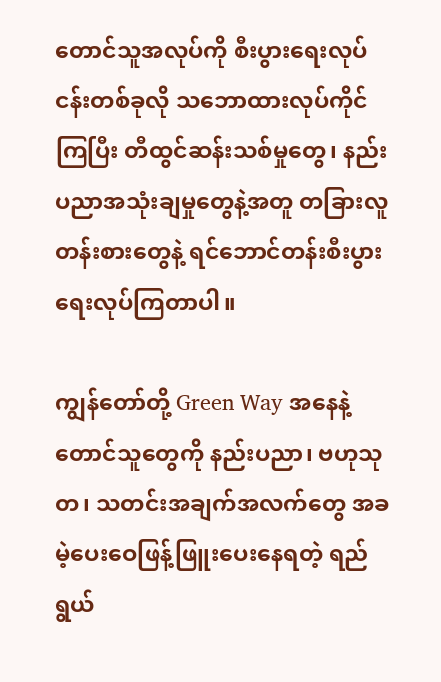တောင်သူအလုပ်ကို စီးပွားရေးလုပ်ငန်းတစ်ခုလို သဘောထားလုပ်ကိုင်ကြပြီး တီထွင်ဆန်းသစ်မှုတွေ၊ နည်းပညာအသုံးချမှုတွေနဲ့အတူ တခြားလူတန်းစားတွေနဲ့ ရင်ဘောင်တန်းစီးပွားရေးလုပ်ကြတာပါ။

ကျွန်တော်တို့ Green Way အနေနဲ့ တောင်သူတွေကို နည်းပညာ၊ ဗဟုသုတ၊ သတင်းအချက်အလက်တွေ အခမဲ့ပေးဝေဖြန့်ဖြူးပေးနေရတဲ့ ရည်ရွယ်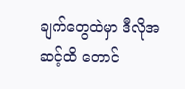ချက်တွေထဲမှာ ဒီလိုအဆင့်ထိ တောင်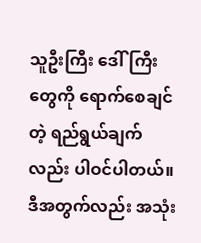သူဦးကြီး ဒေါ်ကြီးတွေကို ရောက်စေချင်တဲ့ ရည်ရွယ်ချက်လည်း ပါဝင်ပါတယ်။ ဒီအတွက်လည်း အသုံး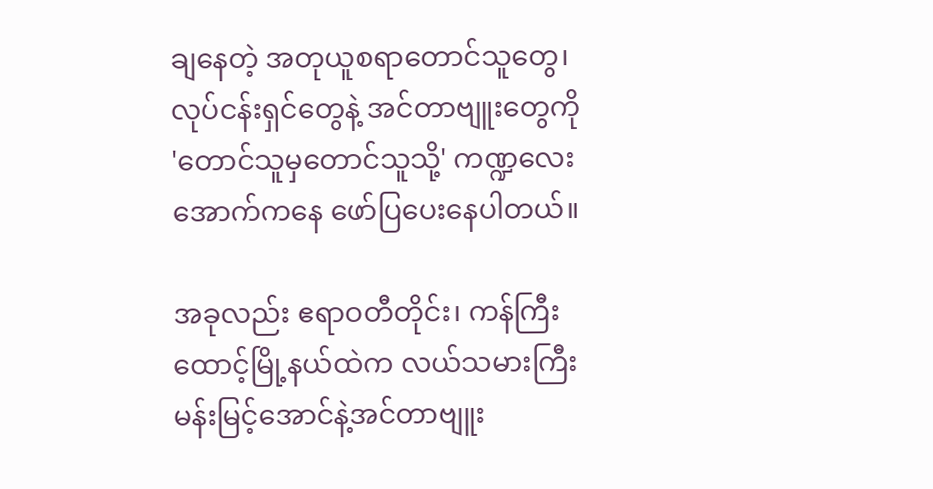ချနေတဲ့ အတုယူစရာတောင်သူတွေ၊ လုပ်ငန်းရှင်တွေနဲ့ အင်တာဗျူးတွေကို 'တောင်သူမှတောင်သူသို့' ကဏ္ဍလေးအောက်ကနေ ဖော်ပြပေးနေပါတယ်။

အခုလည်း ဧရာဝတီတိုင်း၊ ကန်ကြီးထောင့်မြို့နယ်ထဲက လယ်သမားကြီးမန်းမြင့်အောင်နဲ့အင်တာဗျူး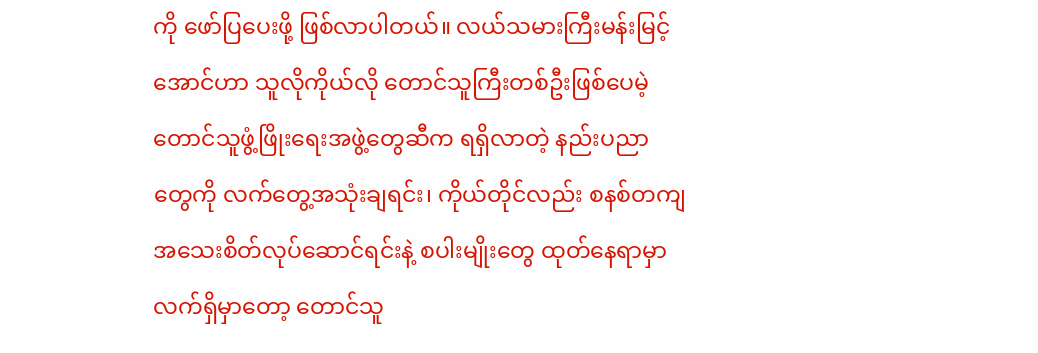ကို ဖော်ပြပေးဖို့ ဖြစ်လာပါတယ်။ လယ်သမားကြီးမန်းမြင့်အောင်ဟာ သူလိုကိုယ်လို တောင်သူကြီးတစ်ဦးဖြစ်ပေမဲ့ တောင်သူဖွံ့ဖြိုးရေးအဖွဲ့တွေဆီက ရရှိလာတဲ့ နည်းပညာတွေကို လက်တွေ့အသုံးချရင်း၊ ကိုယ်တိုင်လည်း စနစ်တကျ အသေးစိတ်လုပ်ဆောင်ရင်းနဲ့ စပါးမျိုးတွေ ထုတ်နေရာမှာ လက်ရှိမှာတော့ တောင်သူ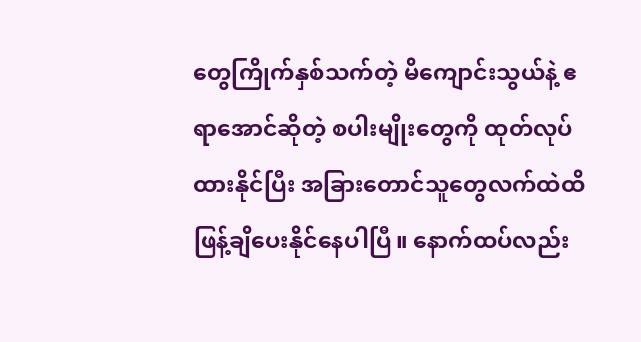တွေကြိုက်နှစ်သက်တဲ့ မိကျောင်းသွယ်နဲ့ ဧရာအောင်ဆိုတဲ့ စပါးမျိုးတွေကို ထုတ်လုပ်ထားနိုင်ပြီး အခြားတောင်သူတွေလက်ထဲထိ ဖြန့်ချိပေးနိုင်နေပါပြီ။ နောက်ထပ်လည်း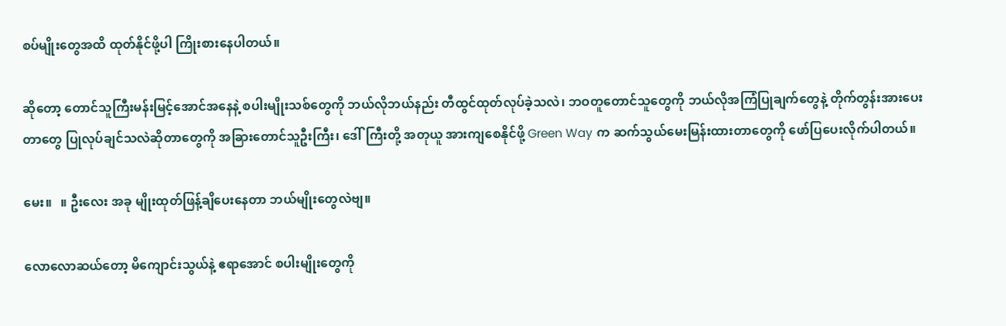စပ်မျိုးတွေအထိ ထုတ်နိုင်ဖို့ပါ ကြိုးစားနေပါတယ်။

ဆိုတော့ တောင်သူကြီးမန်းမြင့်အောင်အနေနဲ့ စပါးမျိုးသစ်တွေကို ဘယ်လိုဘယ်နည်း တီထွင်ထုတ်လုပ်ခဲ့သလဲ၊ ဘဝတူတောင်သူတွေကို ဘယ်လိုအကြံပြုချက်တွေနဲ့ တိုက်တွန်းအားပေးတာတွေ ပြုလုပ်ချင်သလဲဆိုတာတွေကို အခြားတောင်သူဦးကြီး၊ ဒေါ်ကြီးတို့ အတုယူ အားကျစေနိုင်ဖို့ Green Way က ဆက်သွယ်မေးမြန်းထားတာတွေကို ဖော်ပြပေးလိုက်ပါတယ်။

မေး။   ။ ဦးလေး အခု မျိုးထုတ်ဖြန့်ချိပေးနေတာ ဘယ်မျိုးတွေလဲဗျ။

လောလောဆယ်တော့ မိကျောင်းသွယ်နဲ့ ဧရာအောင် စပါးမျိုးတွေကို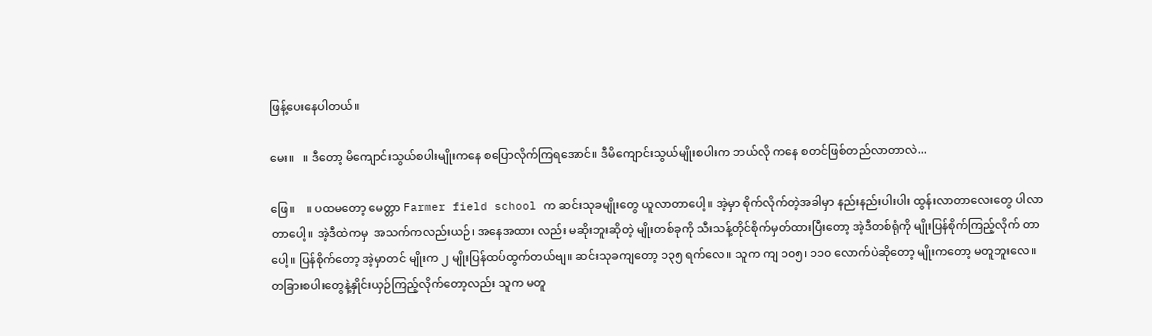ဖြန့်ပေးနေပါတယ်။

မေး။   ။ ဒီတော့ မိကျောင်းသွယ်စပါးမျိုးကနေ စပြောလိုက်ကြရအောင်။ ဒီမိကျောင်းသွယ်မျိုးစပါးက ဘယ်လို ကနေ စတင်ဖြစ်တည်လာတာလဲ...

ဖြေ။    ။ ပထမတော့ မေတ္တာ Farmer field school က ဆင်းသုခမျိုးတွေ ယူလာတာပေါ့။ အဲ့မှာ စိုက်လိုက်တဲ့အခါမှာ နည်းနည်းပါးပါး ထွန်းလာတာလေးတွေ ပါလာတာပေါ့။ အဲ့ဒီထဲကမှ  အသက်ကလည်းယဉ်၊ အနေအထား လည်း မဆိုးဘူးဆိုတဲ့ မျိုးတစ်ခုကို သီးသန့်တိုင်စိုက်မှတ်ထားပြီးတော့ အဲ့ဒီတစ်ရုံကို မျိုးပြန်စိုက်ကြည့်လိုက် တာပေါ့။ ပြန်စိုက်တော့ အဲ့မှာတင် မျိုးက ၂ မျိုးပြန်ထပ်ထွက်တယ်ဗျ။ ဆင်းသုခကျတော့ ၁၃၅ ရက်လေ။ သူက ကျ ၁၀၅၊ ၁၁၀ လောက်ပဲဆိုတော့ မျိုးကတော့ မတူဘူးလေ။ တခြားစပါးတွေနဲ့နှိုင်းယှဉ်ကြည့်လိုက်တော့လည်း သူက မတူ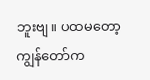ဘူးဗျ။ ပထမတော့ ကျွန်တော်က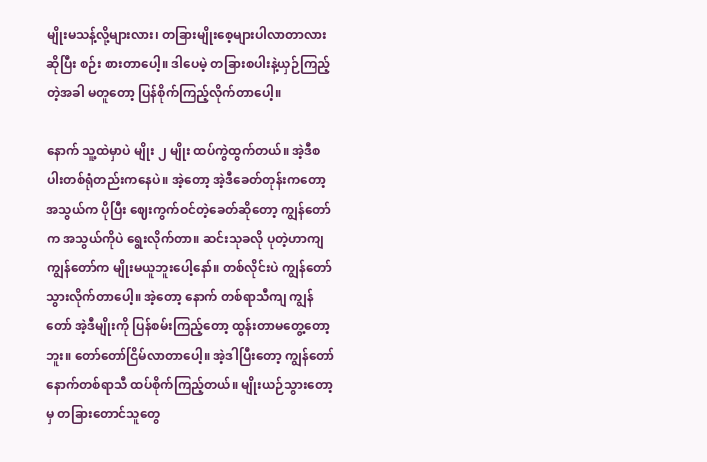မျိုးမသန့်လို့များလား၊ တခြားမျိုးစေ့များပါလာတာလားဆိုပြီး စဉ်း စားတာပေါ့။ ဒါပေမဲ့ တခြားစပါးနဲ့ယှဉ်ကြည့်တဲ့အခါ မတူတော့ ပြန်စိုက်ကြည့်လိုက်တာပေါ့။

နောက် သူ့ထဲမှာပဲ မျိုး ၂ မျိုး ထပ်ကွဲထွက်တယ်။ အဲ့ဒီစပါးတစ်ရုံတည်းကနေပဲ။ အဲ့တော့ အဲ့ဒီခေတ်တုန်းကတော့ အသွယ်က ပိုပြီး ဈေးကွက်ဝင်တဲ့ခေတ်ဆိုတော့ ကျွန်တော်က အသွယ်ကိုပဲ ရွေးလိုက်တာ။ ဆင်းသုခလို ပုတဲ့ဟာကျ ကျွန်တော်က မျိုးမယူဘူးပေါ့နော်။ တစ်လိုင်းပဲ ကျွန်တော်သွားလိုက်တာပေါ့။ အဲ့တော့ နောက် တစ်ရာသီကျ ကျွန်တော် အဲ့ဒီမျိုးကို ပြန်စမ်းကြည့်တော့ ထွန်းတာမတွေ့တော့ဘူး။ တော်တော်ငြိမ်လာတာပေါ့။ အဲ့ဒါပြီးတော့ ကျွန်တော် နောက်တစ်ရာသီ ထပ်စိုက်ကြည့်တယ်။ မျိုးယဉ်သွားတော့မှ တခြားတောင်သူတွေ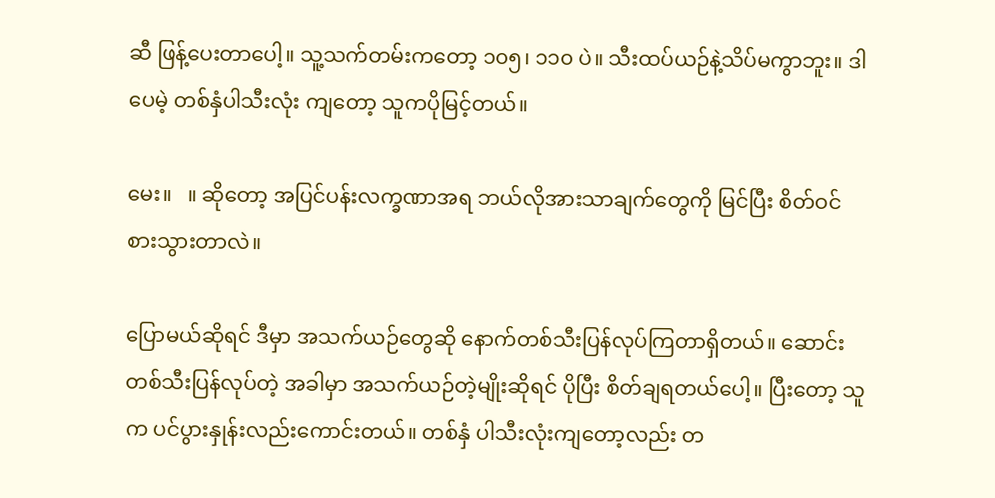ဆီ ဖြန့်ပေးတာပေါ့။ သူ့သက်တမ်းကတော့ ၁၀၅၊ ၁၁၀ ပဲ။ သီးထပ်ယဉ်နဲ့သိပ်မကွာဘူး။ ဒါပေမဲ့ တစ်နှံပါသီးလုံး ကျတော့ သူကပိုမြင့်တယ်။

မေး။   ။ ဆိုတော့ အပြင်ပန်းလက္ခဏာအရ ဘယ်လိုအားသာချက်တွေကို မြင်ပြီး စိတ်ဝင်စားသွားတာလဲ။

ပြောမယ်ဆိုရင် ဒီမှာ အသက်ယဉ်တွေဆို နောက်တစ်သီးပြန်လုပ်ကြတာရှိတယ်။ ဆောင်းတစ်သီးပြန်လုပ်တဲ့ အခါမှာ အသက်ယဉ်တဲ့မျိုးဆိုရင် ပိုပြီး စိတ်ချရတယ်ပေါ့။ ပြီးတော့ သူက ပင်ပွားနှုန်းလည်းကောင်းတယ်။ တစ်နှံ ပါသီးလုံးကျတော့လည်း တ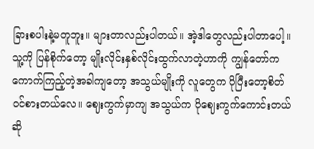ခြားစပါးနဲ့မတူဘူး။ များတာလည်းပါတယ်။ အဲ့ဒါတွေလည်းပါတာပေါ့။ သူ့ကို ပြန်စိုက်တော့ မျိုးလိုင်းနှစ်လိုင်းထွက်လာတဲ့ဟာကို ကျွန်တော်က ကောက်ကြည့်တဲ့အခါကျတော့ အသွယ်မျိုးကို လူတွေက ပိုပြီးတော့စိတ်ဝင်စားတယ်လေ။ ဈေးကွက်မှာကျ အသွယ်က ပိုဈေးကွက်ကောင်းတယ်ဆို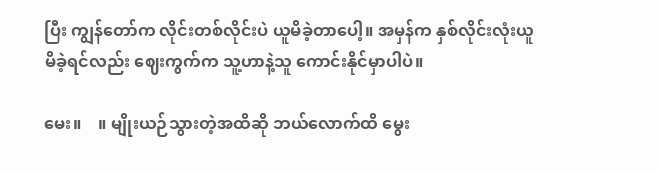ပြီး ကျွန်တော်က လိုင်းတစ်လိုင်းပဲ ယူမိခဲ့တာပေါ့။ အမှန်က နှစ်လိုင်းလုံးယူမိခဲ့ရင်လည်း ဈေးကွက်က သူ့ဟာနဲ့သူ ကောင်းနိုင်မှာပါပဲ။

မေး။    ။ မျိုးယဉ်သွားတဲ့အထိဆို ဘယ်လောက်ထိ မွေး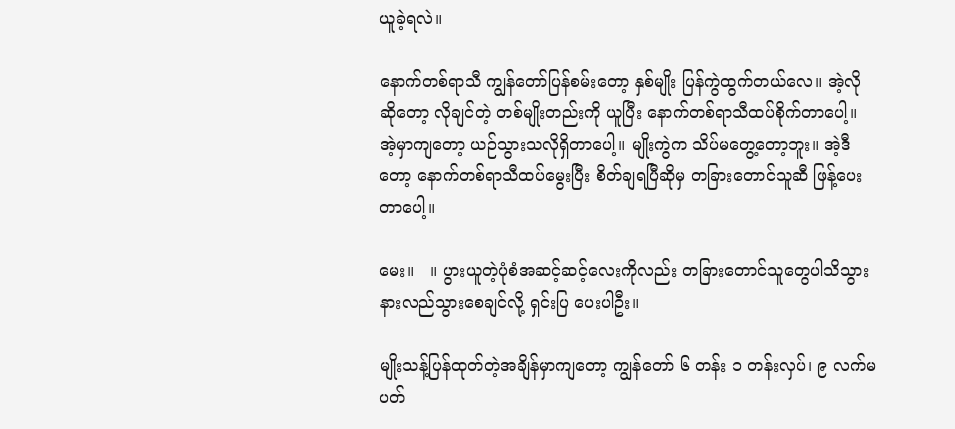ယူခဲ့ရလဲ။

နောက်တစ်ရာသီ ကျွန်တော်ပြန်စမ်းတော့ နှစ်မျိုး ပြန်ကွဲထွက်တယ်လေ။ အဲ့လိုဆိုတော့ လိုချင်တဲ့ တစ်မျိုးတည်းကို ယူပြီး နောက်တစ်ရာသီထပ်စိုက်တာပေါ့။ အဲ့မှာကျတော့ ယဉ်သွားသလိုရှိတာပေါ့။ မျိုးကွဲက သိပ်မတွေ့တော့ဘူး။ အဲ့ဒီတော့ နောက်တစ်ရာသီထပ်မွေးပြီး စိတ်ချရပြီဆိုမှ တခြားတောင်သူဆီ ဖြန့်ပေး တာပေါ့။

မေး။   ။ ပွားယူတဲ့ပုံစံအဆင့်ဆင့်လေးကိုလည်း တခြားတောင်သူတွေပါသိသွား နားလည်သွားစေချင်လို့ ရှင်းပြ ပေးပါဦး။

မျိုးသန့်ပြန်ထုတ်တဲ့အချိန်မှာကျတော့ ကျွန်တော် ၆ တန်း ၁ တန်းလှပ်၊ ၉ လက်မပတ်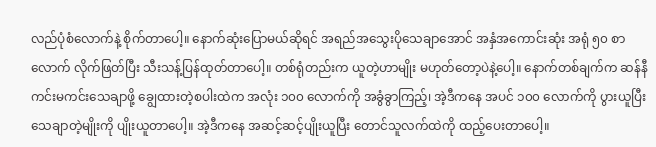လည်ပုံစံလောက်နဲ့ စိုက်တာပေါ့။ နောက်ဆုံးပြောမယ်ဆိုရင် အရည်အသွေးပိုသေချာအောင် အနှံအကောင်းဆုံး အရုံ ၅၀ စာလောက် လိုက်ဖြတ်ပြီး သီးသန့်ပြန်ထုတ်တာပေါ့။ တစ်ရုံတည်းက ယူတဲ့ဟာမျိုး မဟုတ်တော့ပဲနဲ့ပေါ့။ နောက်တစ်ချက်က ဆန်နီကင်းမကင်းသေချာဖို့ ချွေထားတဲ့စပါးထဲက အလုံး ၁၀၀ လောက်ကို အခွံခွာကြည့်၊ အဲ့ဒီကနေ အပင် ၁၀၀ လောက်ကို ပွားယူပြီး သေချာတဲ့မျိုးကို ပျိုးယူတာပေါ့။ အဲ့ဒီကနေ အဆင့်ဆင့်ပျိုးယူပြီး တောင်သူလက်ထဲကို ထည့်ပေးတာပေါ့။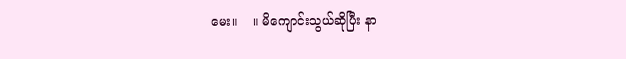မေး။    ။ မိကျောင်းသွယ်ဆိုပြီး နာ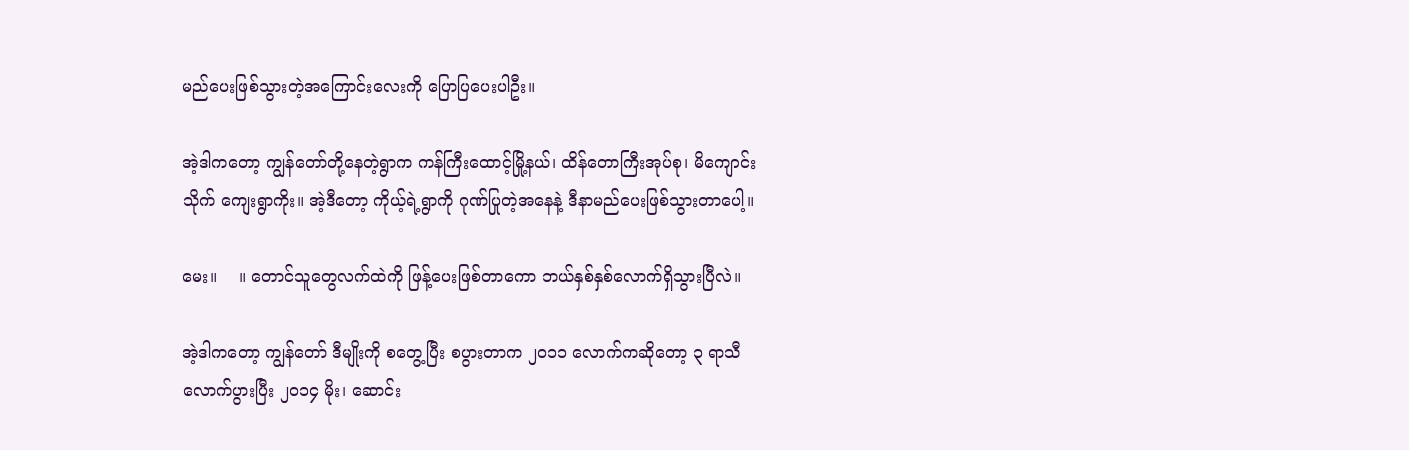မည်ပေးဖြစ်သွားတဲ့အကြောင်းလေးကို ပြောပြပေးပါဦး။

အဲ့ဒါကတော့ ကျွန်တော်တို့နေတဲ့ရွာက ကန်ကြီးထောင့်မြို့နယ်၊ ထိန်တောကြီးအုပ်စု၊ မိကျောင်းသိုက် ကျေးရွာကိုး။ အဲ့ဒီတော့ ကိုယ့်ရဲ့ရွာကို ဂုဏ်ပြုတဲ့အနေနဲ့ ဒီနာမည်ပေးဖြစ်သွားတာပေါ့။

မေး။    ။ တောင်သူတွေလက်ထဲကို ဖြန့်ပေးဖြစ်တာကော ဘယ်နှစ်နှစ်လောက်ရှိသွားပြီလဲ။

အဲ့ဒါကတော့ ကျွန်တော် ဒီမျိုးကို စတွေ့ပြီး စပွားတာက ၂၀၁၁ လောက်ကဆိုတော့ ၃ ရာသီလောက်ပွားပြီး ၂၀၁၄ မိုး၊ ဆောင်း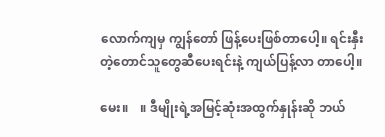လောက်ကျမှ ကျွန်တော် ဖြန့်ပေးဖြစ်တာပေါ့။ ရင်းနှီးတဲ့တောင်သူတွေဆီပေးရင်းနဲ့ ကျယ်ပြန့်လာ တာပေါ့။

မေး။    ။ ဒီမျိုးရဲ့အမြင့်ဆုံးအထွက်နှုန်းဆို ဘယ်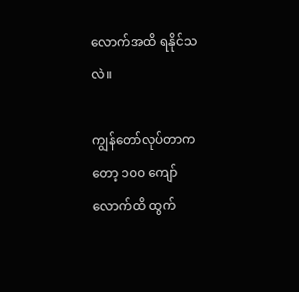လောက်အထိ ရနိုင်သလဲ။

ကျွန်တော်လုပ်တာကတော့ ၁၀၀ ကျော်လောက်ထိ ထွက်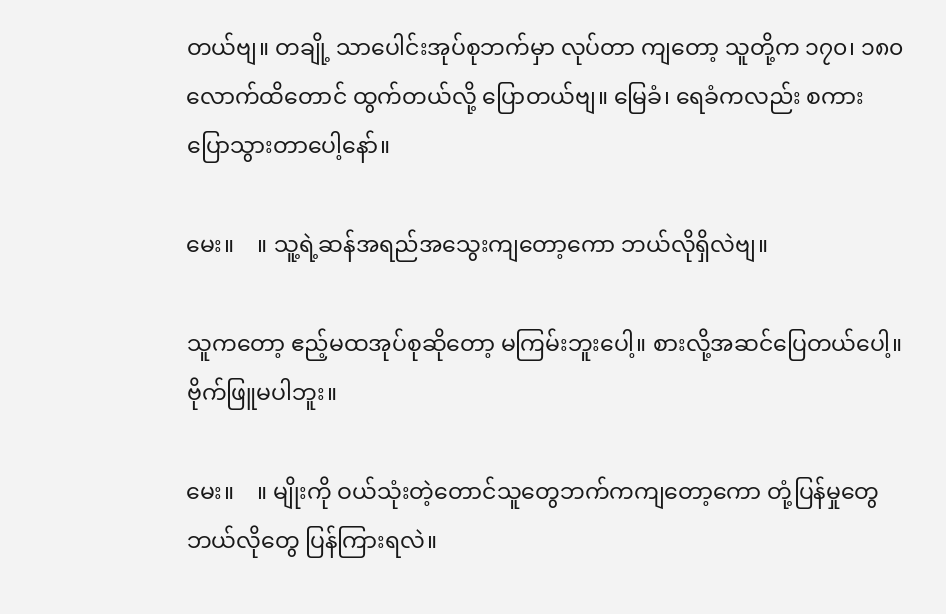တယ်ဗျ။ တချို့ သာပေါင်းအုပ်စုဘက်မှာ လုပ်တာ ကျတော့ သူတို့က ၁၇၀၊ ၁၈၀ လောက်ထိတောင် ထွက်တယ်လို့ ပြောတယ်ဗျ။ မြေခံ၊ ရေခံကလည်း စကား ပြောသွားတာပေါ့နော်။

မေး။    ။ သူ့ရဲ့ဆန်အရည်အသွေးကျတော့ကော ဘယ်လိုရှိလဲဗျ။

သူကတော့ ဧည့်မထအုပ်စုဆိုတော့ မကြမ်းဘူးပေါ့။ စားလို့အဆင်ပြေတယ်ပေါ့။ ဗိုက်ဖြူမပါဘူး။

မေး။    ။ မျိုးကို ဝယ်သုံးတဲ့တောင်သူတွေဘက်ကကျတော့ကော တုံ့ပြန်မှုတွေ ဘယ်လိုတွေ ပြန်ကြားရလဲ။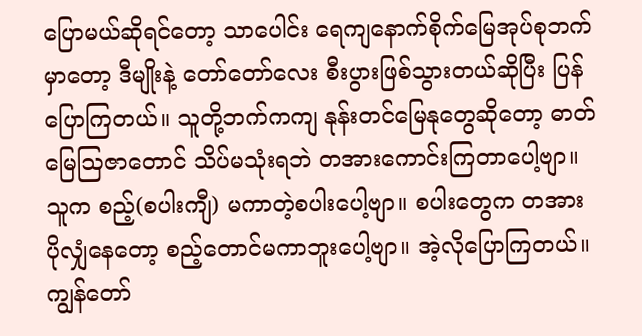ပြောမယ်ဆိုရင်တော့ သာပေါင်း ရေကျနောက်စိုက်မြေအုပ်စုဘက်မှာတော့ ဒီမျိုးနဲ့ တော်တော်လေး စီးပွားဖြစ်သွားတယ်ဆိုပြီး ပြန်ပြောကြတယ်။ သူတို့ဘက်ကကျ နုန်းတင်မြေနုတွေဆိုတော့ ဓာတ်မြေဩဇာတောင် သိပ်မသုံးရဘဲ တအားကောင်းကြတာပေါ့ဗျာ။ သူက စည့်(စပါးကျီ) မကာတဲ့စပါးပေါ့ဗျာ။ စပါးတွေက တအား ပိုလျှံနေတော့ စည့်တောင်မကာဘူးပေါ့ဗျာ။ အဲ့လိုပြောကြတယ်။ ကျွန်တော်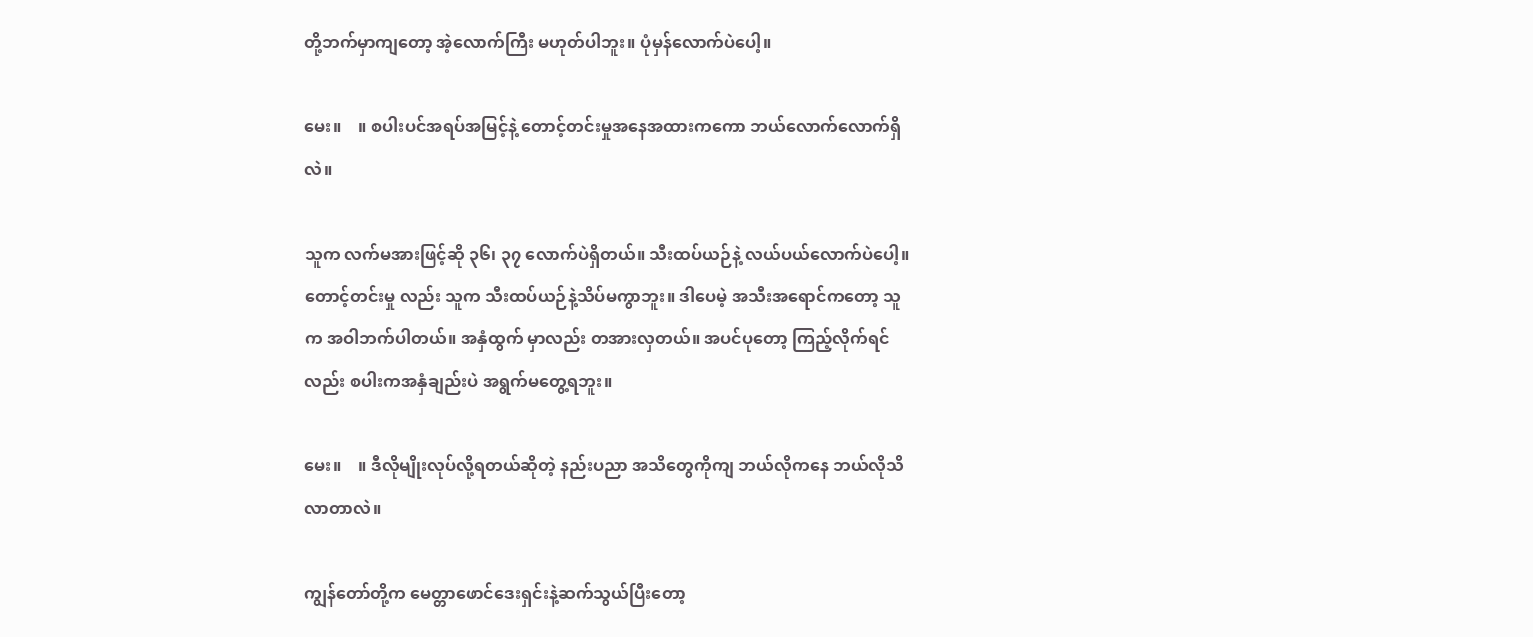တို့ဘက်မှာကျတော့ အဲ့လောက်ကြီး မဟုတ်ပါဘူး။ ပုံမှန်လောက်ပဲပေါ့။

မေး။    ။ စပါးပင်အရပ်အမြင့်နဲ့ တောင့်တင်းမှုအနေအထားကကော ဘယ်လောက်လောက်ရှိလဲ။

သူက လက်မအားဖြင့်ဆို ၃၆၊ ၃၇ လောက်ပဲရှိတယ်။ သီးထပ်ယဉ်နဲ့ လယ်ပယ်လောက်ပဲပေါ့။ တောင့်တင်းမှု လည်း သူက သီးထပ်ယဉ်နဲ့သိပ်မကွာဘူး။ ဒါပေမဲ့ အသီးအရောင်ကတော့ သူက အဝါဘက်ပါတယ်။ အနှံထွက် မှာလည်း တအားလှတယ်။ အပင်ပုတော့ ကြည့်လိုက်ရင်လည်း စပါးကအနှံချည်းပဲ အရွက်မတွေ့ရဘူး။

မေး။    ။ ဒီလိုမျိုးလုပ်လို့ရတယ်ဆိုတဲ့ နည်းပညာ အသိတွေကိုကျ ဘယ်လိုကနေ ဘယ်လိုသိလာတာလဲ။

ကျွန်တော်တို့က မေတ္တာဖောင်ဒေးရှင်းနဲ့ဆက်သွယ်ပြီးတော့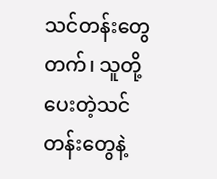သင်တန်းတွေတက်၊ သူတို့ပေးတဲ့သင်တန်းတွေနဲ့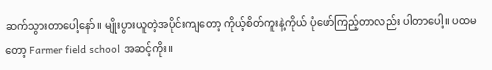ဆက်သွားတာပေါ့နော်။ မျိုးပွားယူတဲ့အပိုင်းကျတော့ ကိုယ့်စိတ်ကူးနဲ့ကိုယ် ပုံဖော်ကြည့်တာလည်း ပါတာပေါ့။ ပထမတော့ Farmer field school အဆင့်ကိုး။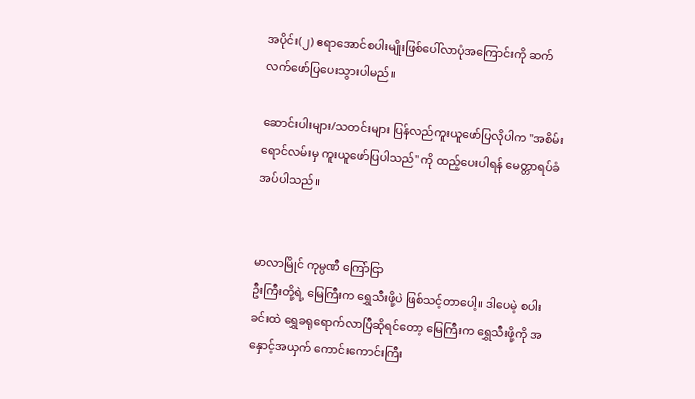အပိုင်း(၂) ဧရာအောင်စပါးမျိုးဖြစ်ပေါ်လာပုံအကြောင်းကို ဆက်လက်ဖော်ပြပေးသွားပါမည်။

ဆောင်းပါးများ/သတင်းများ ပြန်လည်ကူးယူဖော်ပြလိုပါက "အစိမ်းရောင်လမ်းမှ ကူးယူဖော်ပြပါသည်" ကို ထည့်ပေးပါရန် မေတ္တာရပ်ခံအပ်ပါသည်။


မာလာမြိုင် ကုမ္ပဏီ ကြော်ငြာ
ဦးကြီးတို့ရဲ့ မြေကြီးက ရွှေသီးဖို့ပဲ ဖြစ်သင့်တာပေါ့။ ဒါပေမဲ့ စပါးခင်းထဲ ရွှေခရုရောက်လာပြီဆိုရင်တော့ မြေကြီးက ရွှေသီးဖို့ကို အနှောင့်အယှက် ကောင်းကောင်းကြီး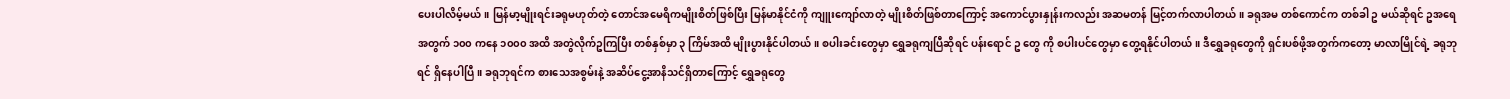ပေးပါလိမ့်မယ်။ မြန်မာ့မျိုးရင်းခရုမဟုတ်တဲ့ တောင်အမေရိကမျိုးစိတ်ဖြစ်ပြီး မြန်မာနိုင်ငံကို ကျူးကျော်လာတဲ့ မျိုးစိတ်ဖြစ်တာကြောင့် အကောင်ပွားနှုန်းကလည်း အဆမတန် မြင့်တက်လာပါတယ်။ ခရုအမ တစ်ကောင်က တစ်ခါ ဥ မယ်ဆိုရင် ဥအရေအတွက် ၁၀၀ ကနေ ၁၀၀၀ အထိ အတွဲလိုက်ဥကြပြီး တစ်နှစ်မှာ ၃ ကြိမ်အထိ မျိုးပွားနိုင်ပါတယ်။ စပါးခင်းတွေမှာ ရွှေခရုကျပြီဆိုရင် ပန်းရောင် ဥ တွေ ကို စပါးပင်တွေမှာ တွေ့ရနိုင်ပါတယ်။ ဒီရွှေခရုတွေကို ရှင်းပစ်ဖို့အတွက်ကတော့ မာလာမြိုင်ရဲ့ ခရုဘုရင် ရှိနေပါပြီ။ ခရုဘုရင်က စားသေအစွမ်းနဲ့ အဆိပ်ငွေ့အာနိသင်ရှိတာကြောင့် ရွှေခရုတွေ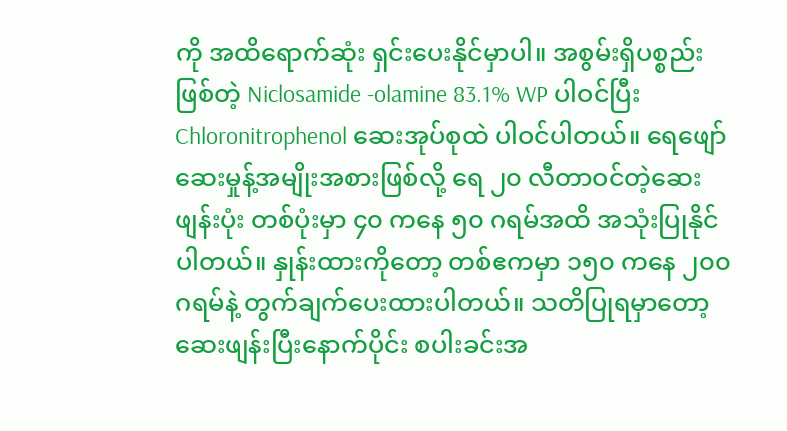ကို အထိရောက်ဆုံး ရှင်းပေးနိုင်မှာပါ။ အစွမ်းရှိပစ္စည်းဖြစ်တဲ့ Niclosamide -olamine 83.1% WP ပါဝင်ပြီး Chloronitrophenol ဆေးအုပ်စုထဲ ပါဝင်ပါတယ်။ ရေဖျော်ဆေးမှုန့်အမျိုးအစားဖြစ်လို့ ရေ ၂၀ လီတာဝင်တဲ့ဆေးဖျန်းပုံး တစ်ပုံးမှာ ၄၀ ကနေ ၅၀ ဂရမ်အထိ အသုံးပြုနိုင်ပါတယ်။ နှုန်းထားကိုတော့ တစ်ဧကမှာ ၁၅၀ ကနေ ၂၀၀ ဂရမ်နဲ့ တွက်ချက်ပေးထားပါတယ်။ သတိပြုရမှာတော့ ဆေးဖျန်းပြီးနောက်ပိုင်း စပါးခင်းအ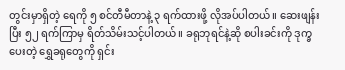တွင်းမှာရှိတဲ့ ရေကို ၅ စင်တီမီတာနဲ့ ၃ ရက်ထားဖို့ လိုအပ်ပါတယ်။ ဆေးဖျန်းပြီး ၅၂ ရက်ကြာမှ ရိတ်သိမ်းသင့်ပါတယ်။ ခရုဘုရင်နဲ့ဆို စပါးခင်းကို ဒုက္ခပေးတဲ့ ရွှေခရုတွေကို ရှင်း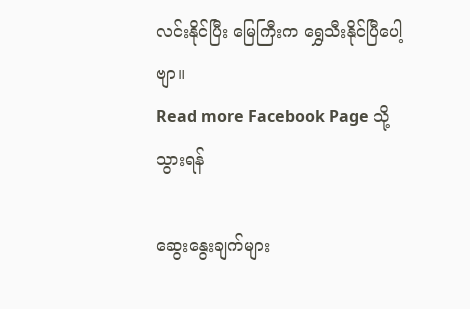လင်းနိုင်ပြီး မြေကြီးက ရွှေသီးနိုင်ပြီပေါ့ဗျာ။
Read more Facebook Page သို့သွားရန်

ဆွေးနွေးချက်များ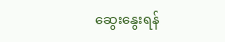ဆွေးနွေးရန်